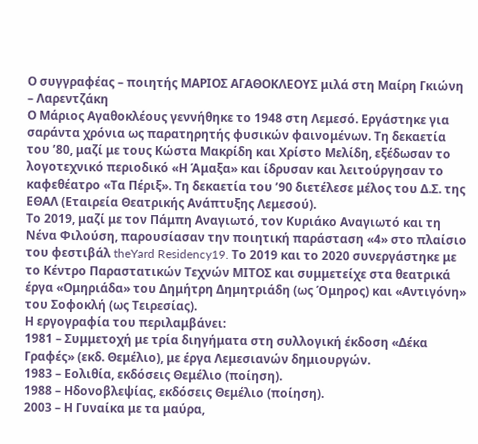Ο συγγραφέας – ποιητής ΜΑΡΙΟΣ ΑΓΑΘΟΚΛΕΟΥΣ μιλά στη Μαίρη Γκιώνη – Λαρεντζάκη
Ο Μάριος Αγαθοκλέους γεννήθηκε το 1948 στη Λεμεσό. Εργάστηκε για σαράντα χρόνια ως παρατηρητής φυσικών φαινομένων. Τη δεκαετία του ’80, μαζί με τους Κώστα Μακρίδη και Χρίστο Μελίδη, εξέδωσαν το λογοτεχνικό περιοδικό «Η Άμαξα» και ίδρυσαν και λειτούργησαν το καφεθέατρο «Τα Πέριξ». Τη δεκαετία του ’90 διετέλεσε μέλος του Δ.Σ. της ΕΘΑΛ (Εταιρεία Θεατρικής Ανάπτυξης Λεμεσού).
Το 2019, μαζί με τον Πάμπη Αναγιωτό, τον Κυριάκο Αναγιωτό και τη Νένα Φιλούση, παρουσίασαν την ποιητική παράσταση «4» στο πλαίσιο του φεστιβάλ theYard Residency19. Το 2019 και το 2020 συνεργάστηκε με το Κέντρο Παραστατικών Τεχνών ΜΙΤΟΣ και συμμετείχε στα θεατρικά έργα «Ομηριάδα» του Δημήτρη Δημητριάδη (ως Όμηρος) και «Αντιγόνη» του Σοφοκλή (ως Τειρεσίας).
Η εργογραφία του περιλαμβάνει:
1981 – Συμμετοχή με τρία διηγήματα στη συλλογική έκδοση «Δέκα Γραφές» (εκδ. Θεμέλιο), με έργα Λεμεσιανών δημιουργών.
1983 – Εολιθία, εκδόσεις Θεμέλιο (ποίηση).
1988 – Ηδονοβλεψίας, εκδόσεις Θεμέλιο (ποίηση).
2003 – Η Γυναίκα με τα μαύρα,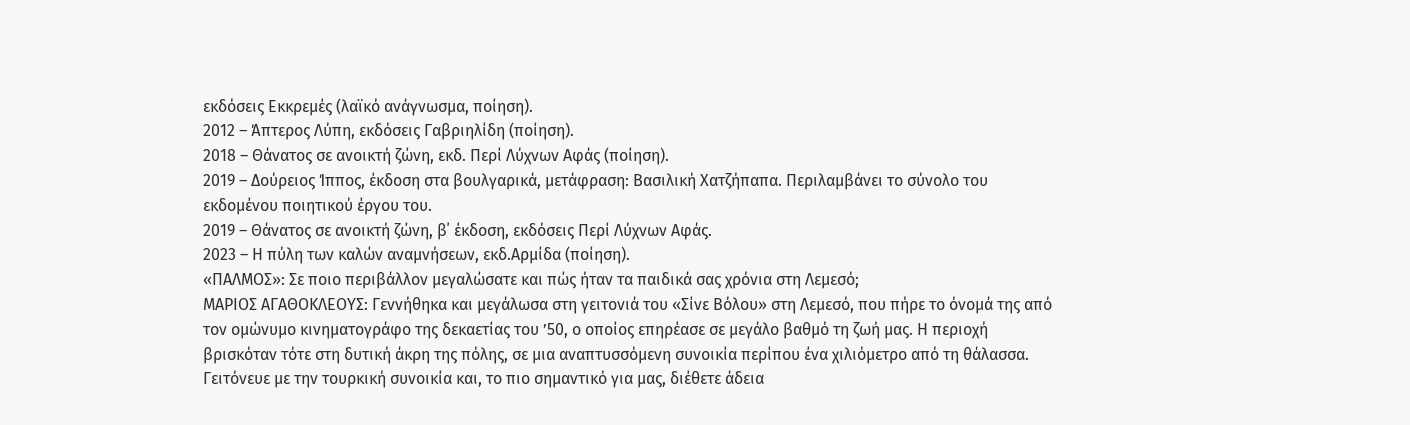εκδόσεις Εκκρεμές (λαϊκό ανάγνωσμα, ποίηση).
2012 – Άπτερος Λύπη, εκδόσεις Γαβριηλίδη (ποίηση).
2018 – Θάνατος σε ανοικτή ζώνη, εκδ. Περί Λύχνων Αφάς (ποίηση).
2019 – Δούρειος Ίππος, έκδοση στα βουλγαρικά, μετάφραση: Βασιλική Χατζήπαπα. Περιλαμβάνει το σύνολο του εκδομένου ποιητικού έργου του.
2019 – Θάνατος σε ανοικτή ζώνη, β΄ έκδοση, εκδόσεις Περί Λύχνων Αφάς.
2023 – Η πύλη των καλών αναμνήσεων, εκδ.Αρμίδα (ποίηση).
«ΠΑΛΜΟΣ»: Σε ποιο περιβάλλον μεγαλώσατε και πώς ήταν τα παιδικά σας χρόνια στη Λεμεσό;
ΜΑΡΙΟΣ ΑΓΑΘΟΚΛΕΟΥΣ: Γεννήθηκα και μεγάλωσα στη γειτονιά του «Σίνε Βόλου» στη Λεμεσό, που πήρε το όνομά της από τον ομώνυμο κινηματογράφο της δεκαετίας του ’50, ο οποίος επηρέασε σε μεγάλο βαθμό τη ζωή μας. Η περιοχή βρισκόταν τότε στη δυτική άκρη της πόλης, σε μια αναπτυσσόμενη συνοικία περίπου ένα χιλιόμετρο από τη θάλασσα. Γειτόνευε με την τουρκική συνοικία και, το πιο σημαντικό για μας, διέθετε άδεια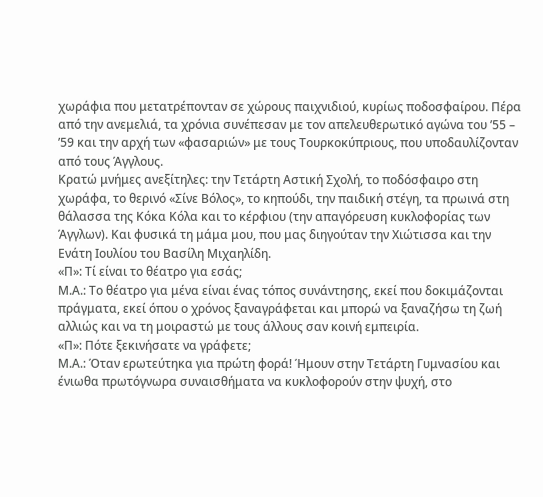χωράφια που μετατρέπονταν σε χώρους παιχνιδιού, κυρίως ποδοσφαίρου. Πέρα από την ανεμελιά, τα χρόνια συνέπεσαν με τον απελευθερωτικό αγώνα του ’55 – ’59 και την αρχή των «φασαριών» με τους Τουρκοκύπριους, που υποδαυλίζονταν από τους Άγγλους.
Κρατώ μνήμες ανεξίτηλες: την Τετάρτη Αστική Σχολή, το ποδόσφαιρο στη χωράφα, το θερινό «Σίνε Βόλος», το κηπούδι, την παιδική στέγη, τα πρωινά στη θάλασσα της Κόκα Κόλα και το κέρφιου (την απαγόρευση κυκλοφορίας των Άγγλων). Και φυσικά τη μάμα μου, που μας διηγούταν την Χιώτισσα και την Ενάτη Ιουλίου του Βασίλη Μιχαηλίδη.
«Π»: Τί είναι το θέατρο για εσάς;
Μ.Α.: Το θέατρο για μένα είναι ένας τόπος συνάντησης, εκεί που δοκιμάζονται πράγματα, εκεί όπου ο χρόνος ξαναγράφεται και μπορώ να ξαναζήσω τη ζωή αλλιώς και να τη μοιραστώ με τους άλλους σαν κοινή εμπειρία.
«Π»: Πότε ξεκινήσατε να γράφετε;
Μ.Α.: Όταν ερωτεύτηκα για πρώτη φορά! Ήμουν στην Τετάρτη Γυμνασίου και ένιωθα πρωτόγνωρα συναισθήματα να κυκλοφορούν στην ψυχή, στο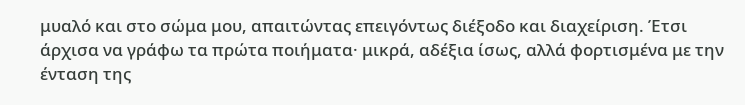μυαλό και στο σώμα μου, απαιτώντας επειγόντως διέξοδο και διαχείριση. Έτσι άρχισα να γράφω τα πρώτα ποιήματα· μικρά, αδέξια ίσως, αλλά φορτισμένα με την ένταση της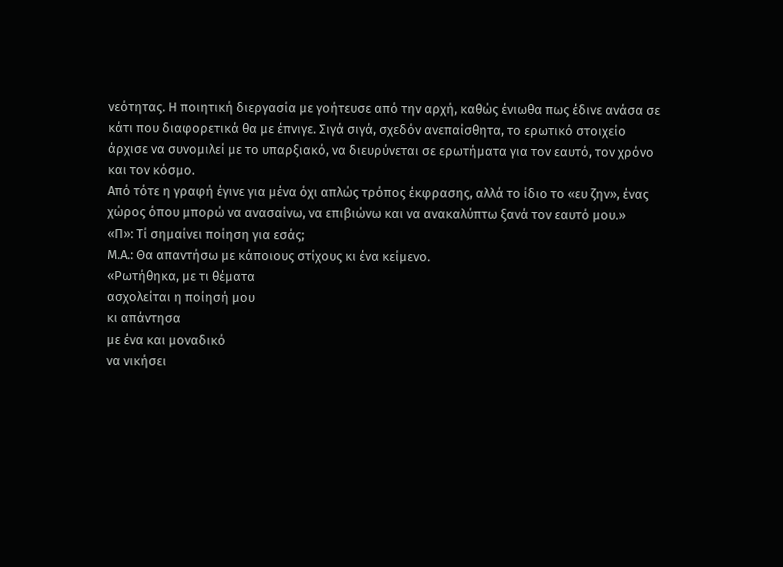νεότητας. Η ποιητική διεργασία με γοήτευσε από την αρχή, καθώς ένιωθα πως έδινε ανάσα σε κάτι που διαφορετικά θα με έπνιγε. Σιγά σιγά, σχεδόν ανεπαίσθητα, το ερωτικό στοιχείο άρχισε να συνομιλεί με το υπαρξιακό, να διευρύνεται σε ερωτήματα για τον εαυτό, τον χρόνο και τον κόσμο.
Από τότε η γραφή έγινε για μένα όχι απλώς τρόπος έκφρασης, αλλά το ίδιο το «ευ ζην», ένας χώρος όπου μπορώ να ανασαίνω, να επιβιώνω και να ανακαλύπτω ξανά τον εαυτό μου.»
«Π»: Τί σημαίνει ποίηση για εσάς;
Μ.Α.: Θα απαντήσω με κάποιους στίχους κι ένα κείμενο.
«Ρωτήθηκα, με τι θέματα
ασχολείται η ποίησή μου
κι απάντησα
με ένα και μοναδικό
να νικήσει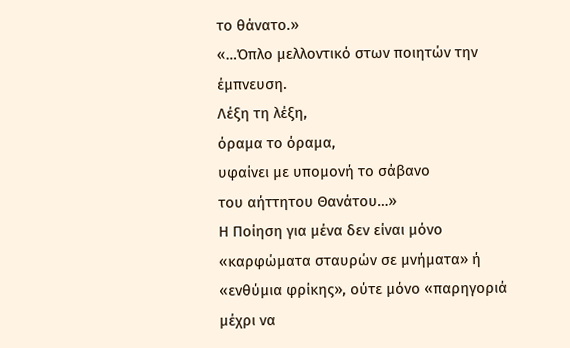το θάνατο.»
«…Όπλο μελλοντικό στων ποιητών την έμπνευση.
Λέξη τη λέξη,
όραμα το όραμα,
υφαίνει με υπομονή το σάβανο
του αήττητου Θανάτου…»
Η Ποίηση για μένα δεν είναι μόνο «καρφώματα σταυρών σε μνήματα» ή «ενθύμια φρίκης», ούτε μόνο «παρηγοριά μέχρι να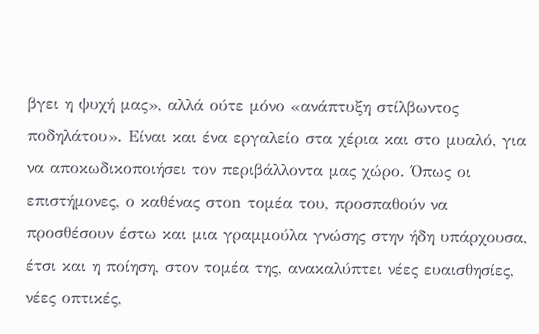βγει η ψυχή μας», αλλά ούτε μόνο «ανάπτυξη στίλβωντος ποδηλάτου». Είναι και ένα εργαλείο στα χέρια και στο μυαλό, για να αποκωδικοποιήσει τον περιβάλλοντα μας χώρο. Όπως οι επιστήμονες, ο καθένας στοn τομέα του, προσπαθούν να προσθέσουν έστω και μια γραμμούλα γνώσης στην ήδη υπάρχουσα, έτσι και η ποίηση, στον τομέα της, ανακαλύπτει νέες ευαισθησίες, νέες οπτικές,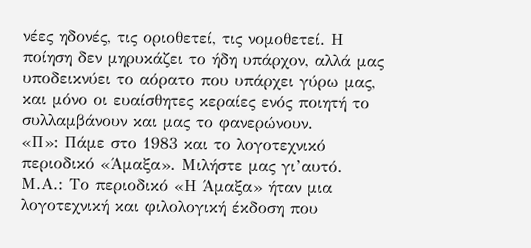νέες ηδονές, τις οριοθετεί, τις νομοθετεί. Η ποίηση δεν μηρυκάζει το ήδη υπάρχον, αλλά μας υποδεικνύει το αόρατο που υπάρχει γύρω μας, και μόνο οι ευαίσθητες κεραίες ενός ποιητή το συλλαμβάνουν και μας το φανερώνουν.
«Π»: Πάμε στο 1983 και το λογοτεχνικό περιοδικό «Άμαξα». Μιλήστε μας γι’αυτό.
Μ.Α.: Το περιοδικό «Η Άμαξα» ήταν μια λογοτεχνική και φιλολογική έκδοση που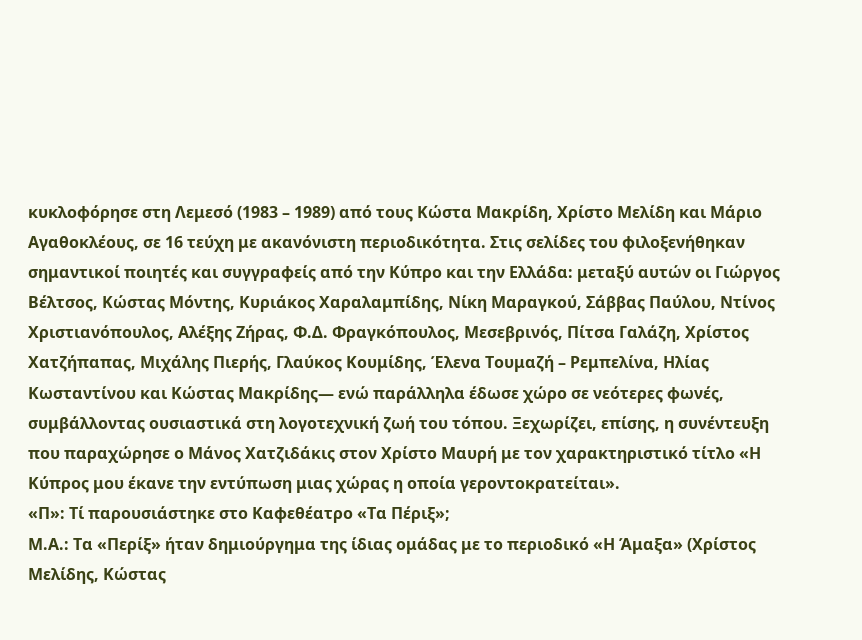κυκλοφόρησε στη Λεμεσό (1983 – 1989) από τους Κώστα Μακρίδη, Χρίστο Μελίδη και Μάριο Αγαθοκλέους, σε 16 τεύχη με ακανόνιστη περιοδικότητα. Στις σελίδες του φιλοξενήθηκαν σημαντικοί ποιητές και συγγραφείς από την Κύπρο και την Ελλάδα: μεταξύ αυτών οι Γιώργος Βέλτσος, Κώστας Μόντης, Κυριάκος Χαραλαμπίδης, Νίκη Μαραγκού, Σάββας Παύλου, Ντίνος Χριστιανόπουλος, Αλέξης Ζήρας, Φ.Δ. Φραγκόπουλος, Μεσεβρινός, Πίτσα Γαλάζη, Χρίστος Χατζήπαπας, Μιχάλης Πιερής, Γλαύκος Κουμίδης, Έλενα Τουμαζή – Ρεμπελίνα, Ηλίας Κωσταντίνου και Κώστας Μακρίδης— ενώ παράλληλα έδωσε χώρο σε νεότερες φωνές, συμβάλλοντας ουσιαστικά στη λογοτεχνική ζωή του τόπου. Ξεχωρίζει, επίσης, η συνέντευξη που παραχώρησε ο Μάνος Χατζιδάκις στον Χρίστο Μαυρή με τον χαρακτηριστικό τίτλο «Η Κύπρος μου έκανε την εντύπωση μιας χώρας η οποία γεροντοκρατείται».
«Π»: Τί παρουσιάστηκε στο Καφεθέατρο «Τα Πέριξ»;
Μ.Α.: Τα «Περίξ» ήταν δημιούργημα της ίδιας ομάδας με το περιοδικό «Η Άμαξα» (Χρίστος Μελίδης, Κώστας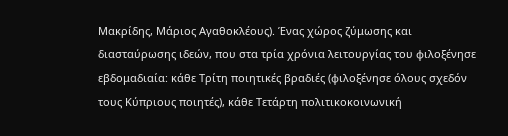Μακρίδης, Μάριος Αγαθοκλέους). Ένας χώρος ζύμωσης και διασταύρωσης ιδεών, που στα τρία χρόνια λειτουργίας του φιλοξένησε εβδομαδιαία: κάθε Τρίτη ποιητικές βραδιές (φιλοξένησε όλους σχεδόν τους Κύπριους ποιητές), κάθε Τετάρτη πολιτικοκοινωνική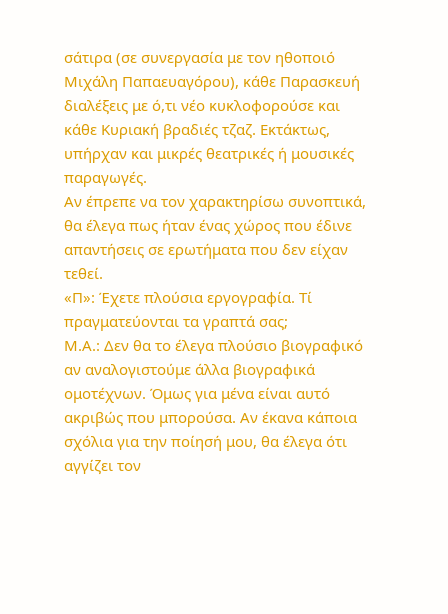σάτιρα (σε συνεργασία με τον ηθοποιό Μιχάλη Παπαευαγόρου), κάθε Παρασκευή διαλέξεις με ό,τι νέο κυκλοφορούσε και κάθε Κυριακή βραδιές τζαζ. Εκτάκτως, υπήρχαν και μικρές θεατρικές ή μουσικές παραγωγές.
Αν έπρεπε να τον χαρακτηρίσω συνοπτικά, θα έλεγα πως ήταν ένας χώρος που έδινε απαντήσεις σε ερωτήματα που δεν είχαν τεθεί.
«Π»: Έχετε πλούσια εργογραφία. Τί πραγματεύονται τα γραπτά σας;
Μ.Α.: Δεν θα το έλεγα πλούσιο βιογραφικό αν αναλογιστούμε άλλα βιογραφικά ομοτέχνων. Όμως για μένα είναι αυτό ακριβώς που μπορούσα. Αν έκανα κάποια σχόλια για την ποίησή μου, θα έλεγα ότι αγγίζει τον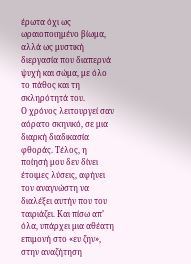έρωτα όχι ως ωραιοποιημένο βίωμα, αλλά ως μυστική διεργασία που διαπερνά ψυχή και σώμα, με όλο το πάθος και τη σκληρότητά του.
Ο χρόνος λειτουργεί σαν αόρατο σκηνικό, σε μια διαρκή διαδικασία φθοράς. Τέλος, η ποίησή μου δεν δίνει έτοιμες λύσεις, αφήνει τον αναγνώστη να διαλέξει αυτήν που του ταιριάζει. Και πίσω απ’ όλα, υπάρχει μια αθέατη επιμονή στο «ευ ζην», στην αναζήτηση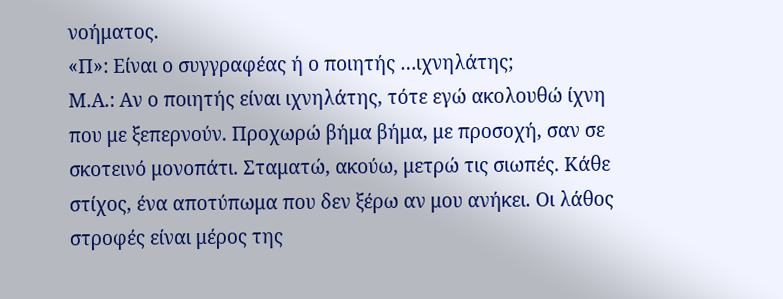νοήματος.
«Π»: Είναι ο συγγραφέας ή ο ποιητής …ιχνηλάτης;
Μ.Α.: Αν ο ποιητής είναι ιχνηλάτης, τότε εγώ ακολουθώ ίχνη που με ξεπερνούν. Προχωρώ βήμα βήμα, με προσοχή, σαν σε σκοτεινό μονοπάτι. Σταματώ, ακούω, μετρώ τις σιωπές. Κάθε στίχος, ένα αποτύπωμα που δεν ξέρω αν μου ανήκει. Οι λάθος στροφές είναι μέρος της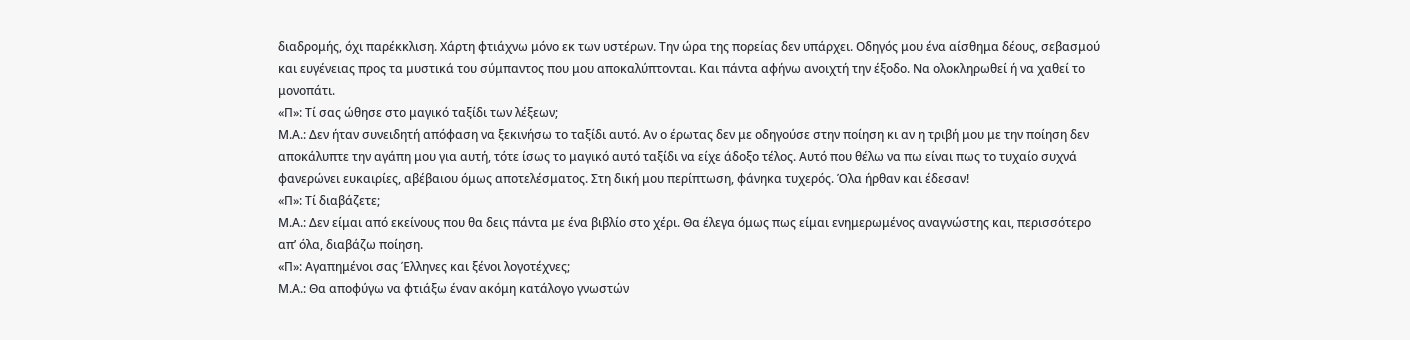διαδρομής, όχι παρέκκλιση. Χάρτη φτιάχνω μόνο εκ των υστέρων. Την ώρα της πορείας δεν υπάρχει. Οδηγός μου ένα αίσθημα δέους, σεβασμού και ευγένειας προς τα μυστικά του σύμπαντος που μου αποκαλύπτονται. Και πάντα αφήνω ανοιχτή την έξοδο. Να ολοκληρωθεί ή να χαθεί το μονοπάτι.
«Π»: Τί σας ώθησε στο μαγικό ταξίδι των λέξεων;
Μ.Α.: Δεν ήταν συνειδητή απόφαση να ξεκινήσω το ταξίδι αυτό. Αν ο έρωτας δεν με οδηγούσε στην ποίηση κι αν η τριβή μου με την ποίηση δεν αποκάλυπτε την αγάπη μου για αυτή, τότε ίσως το μαγικό αυτό ταξίδι να είχε άδοξο τέλος. Αυτό που θέλω να πω είναι πως το τυχαίο συχνά φανερώνει ευκαιρίες, αβέβαιου όμως αποτελέσματος. Στη δική μου περίπτωση, φάνηκα τυχερός. Όλα ήρθαν και έδεσαν!
«Π»: Τί διαβάζετε;
Μ.Α.: Δεν είμαι από εκείνους που θα δεις πάντα με ένα βιβλίο στο χέρι. Θα έλεγα όμως πως είμαι ενημερωμένος αναγνώστης και, περισσότερο απ’ όλα, διαβάζω ποίηση.
«Π»: Αγαπημένοι σας Έλληνες και ξένοι λογοτέχνες;
Μ.Α.: Θα αποφύγω να φτιάξω έναν ακόμη κατάλογο γνωστών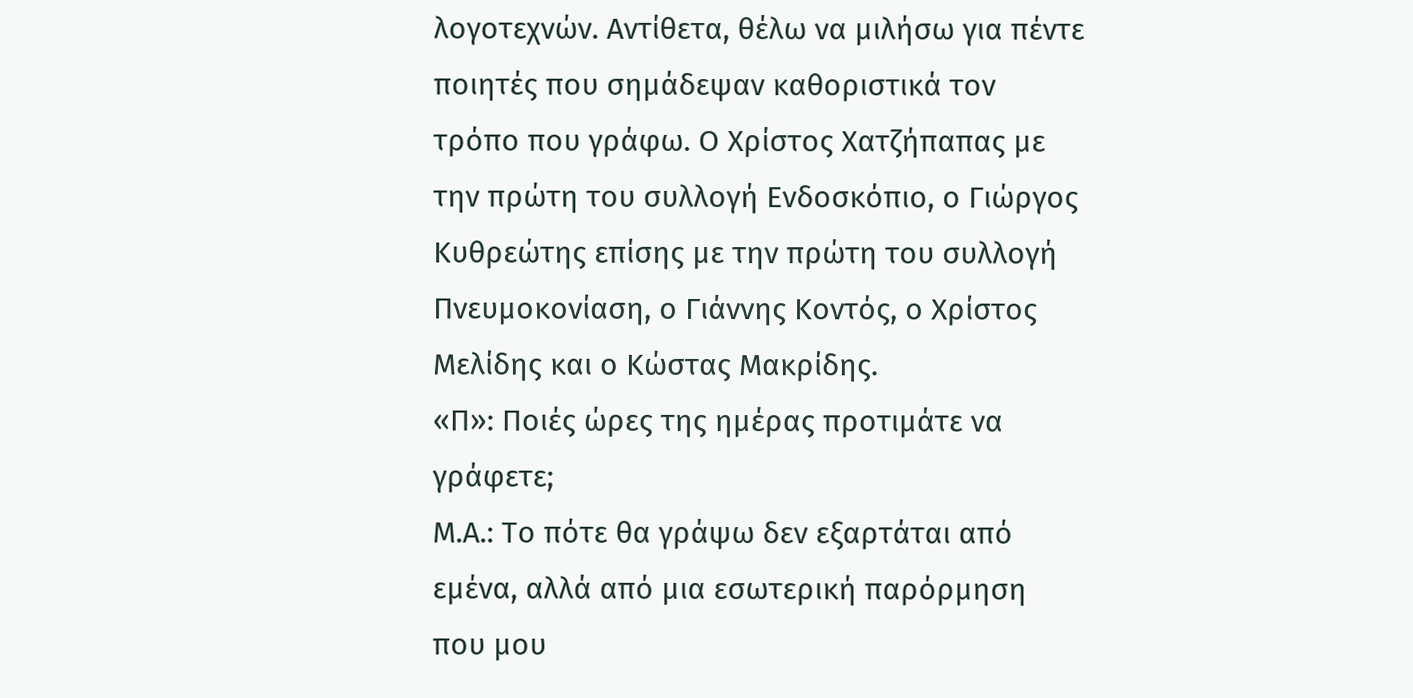λογοτεχνών. Αντίθετα, θέλω να μιλήσω για πέντε ποιητές που σημάδεψαν καθοριστικά τον τρόπο που γράφω. Ο Χρίστος Χατζήπαπας με την πρώτη του συλλογή Ενδοσκόπιο, ο Γιώργος Κυθρεώτης επίσης με την πρώτη του συλλογή Πνευμοκονίαση, ο Γιάννης Κοντός, ο Χρίστος Μελίδης και ο Κώστας Μακρίδης.
«Π»: Ποιές ώρες της ημέρας προτιμάτε να γράφετε;
Μ.Α.: Το πότε θα γράψω δεν εξαρτάται από εμένα, αλλά από μια εσωτερική παρόρμηση που μου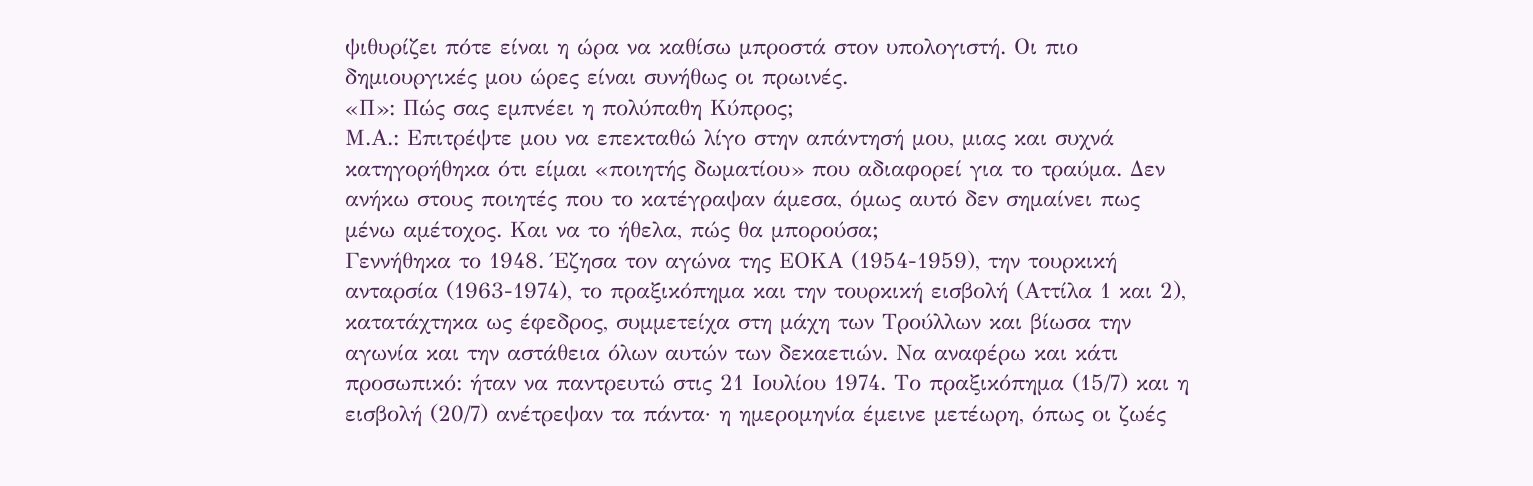ψιθυρίζει πότε είναι η ώρα να καθίσω μπροστά στον υπολογιστή. Οι πιο δημιουργικές μου ώρες είναι συνήθως οι πρωινές.
«Π»: Πώς σας εμπνέει η πολύπαθη Κύπρος;
Μ.Α.: Επιτρέψτε μου να επεκταθώ λίγο στην απάντησή μου, μιας και συχνά κατηγορήθηκα ότι είμαι «ποιητής δωματίου» που αδιαφορεί για το τραύμα. Δεν ανήκω στους ποιητές που το κατέγραψαν άμεσα, όμως αυτό δεν σημαίνει πως μένω αμέτοχος. Και να το ήθελα, πώς θα μπορούσα;
Γεννήθηκα το 1948. Έζησα τον αγώνα της ΕΟΚΑ (1954-1959), την τουρκική ανταρσία (1963-1974), το πραξικόπημα και την τουρκική εισβολή (Αττίλα 1 και 2), κατατάχτηκα ως έφεδρος, συμμετείχα στη μάχη των Τρούλλων και βίωσα την αγωνία και την αστάθεια όλων αυτών των δεκαετιών. Να αναφέρω και κάτι προσωπικό: ήταν να παντρευτώ στις 21 Ιουλίου 1974. Το πραξικόπημα (15/7) και η εισβολή (20/7) ανέτρεψαν τα πάντα· η ημερομηνία έμεινε μετέωρη, όπως οι ζωές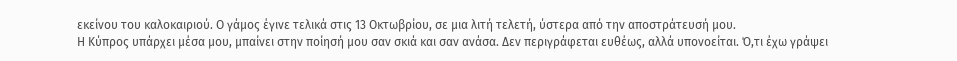εκείνου του καλοκαιριού. Ο γάμος έγινε τελικά στις 13 Οκτωβρίου, σε μια λιτή τελετή, ύστερα από την αποστράτευσή μου.
Η Κύπρος υπάρχει μέσα μου, μπαίνει στην ποίησή μου σαν σκιά και σαν ανάσα. Δεν περιγράφεται ευθέως, αλλά υπονοείται. Ό,τι έχω γράψει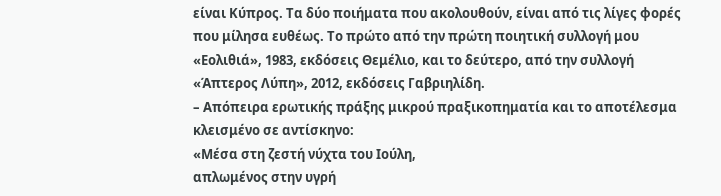είναι Κύπρος. Τα δύο ποιήματα που ακολουθούν, είναι από τις λίγες φορές που μίλησα ευθέως. Το πρώτο από την πρώτη ποιητική συλλογή μου «Εολιθιά», 1983, εκδόσεις Θεμέλιο, και το δεύτερο, από την συλλογή «Άπτερος Λύπη», 2012, εκδόσεις Γαβριηλίδη.
– Απόπειρα ερωτικής πράξης μικρού πραξικοπηματία και το αποτέλεσμα κλεισμένο σε αντίσκηνο:
«Μέσα στη ζεστή νύχτα του Ιούλη,
απλωμένος στην υγρή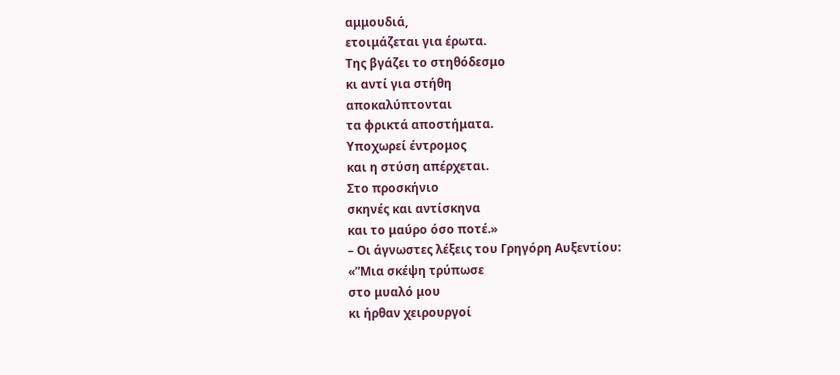αμμουδιά,
ετοιμάζεται για έρωτα.
Της βγάζει το στηθόδεσμο
κι αντί για στήθη
αποκαλύπτονται
τα φρικτά αποστήματα.
Υποχωρεί έντρομος
και η στύση απέρχεται.
Στο προσκήνιο
σκηνές και αντίσκηνα
και το μαύρο όσο ποτέ.»
– Οι άγνωστες λέξεις του Γρηγόρη Αυξεντίου:
«”Μια σκέψη τρύπωσε
στο μυαλό μου
κι ήρθαν χειρουργοί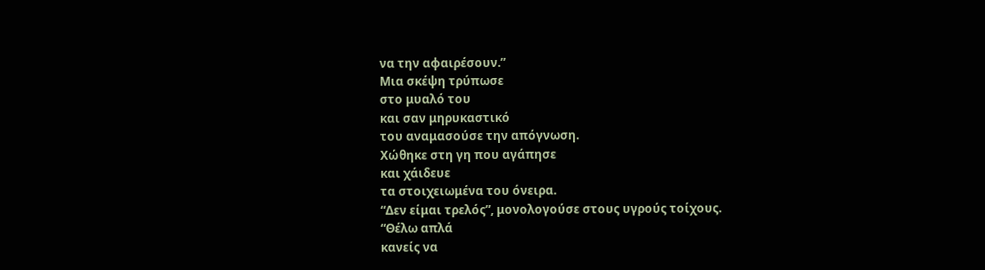να την αφαιρέσουν.”
Μια σκέψη τρύπωσε
στο μυαλό του
και σαν μηρυκαστικό
του αναμασούσε την απόγνωση.
Χώθηκε στη γη που αγάπησε
και χάιδευε
τα στοιχειωμένα του όνειρα.
“Δεν είμαι τρελός”, μονολογούσε στους υγρούς τοίχους.
“Θέλω απλά
κανείς να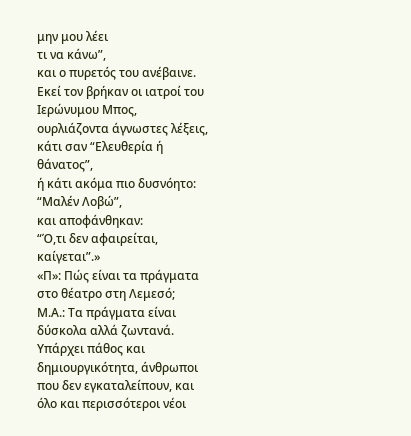μην μου λέει
τι να κάνω”,
και ο πυρετός του ανέβαινε.
Εκεί τον βρήκαν οι ιατροί του Ιερώνυμου Μπος,
ουρλιάζοντα άγνωστες λέξεις,
κάτι σαν “Ελευθερία ή θάνατος”,
ή κάτι ακόμα πιο δυσνόητο:
“Μαλέν Λοβώ”,
και αποφάνθηκαν:
“Ό,τι δεν αφαιρείται, καίγεται”.»
«Π»: Πώς είναι τα πράγματα στο θέατρο στη Λεμεσό;
Μ.Α.: Τα πράγματα είναι δύσκολα αλλά ζωντανά. Υπάρχει πάθος και δημιουργικότητα, άνθρωποι που δεν εγκαταλείπουν, και όλο και περισσότεροι νέοι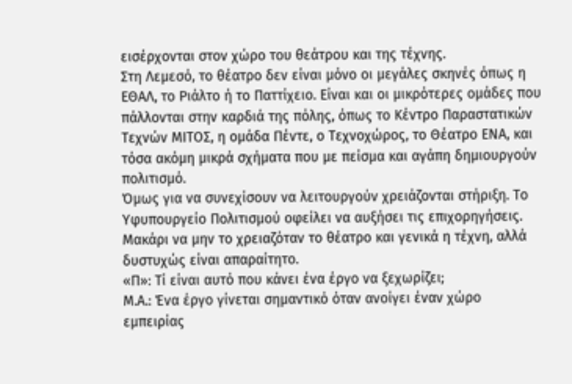εισέρχονται στον χώρο του θεάτρου και της τέχνης.
Στη Λεμεσό, το θέατρο δεν είναι μόνο οι μεγάλες σκηνές όπως η ΕΘΑΛ, το Ριάλτο ή το Παττίχειο. Είναι και οι μικρότερες ομάδες που πάλλονται στην καρδιά της πόλης, όπως το Κέντρο Παραστατικών Τεχνών ΜΙΤΟΣ, η ομάδα Πέντε, ο Τεχνοχώρος, το Θέατρο ΕΝΑ, και τόσα ακόμη μικρά σχήματα που με πείσμα και αγάπη δημιουργούν πολιτισμό.
Όμως για να συνεχίσουν να λειτουργούν χρειάζονται στήριξη. Το Υφυπουργείο Πολιτισμού οφείλει να αυξήσει τις επιχορηγήσεις. Μακάρι να μην το χρειαζόταν το θέατρο και γενικά η τέχνη, αλλά δυστυχώς είναι απαραίτητο.
«Π»: Τί είναι αυτό που κάνει ένα έργο να ξεχωρίζει;
Μ.Α.: Ένα έργο γίνεται σημαντικό όταν ανοίγει έναν χώρο εμπειρίας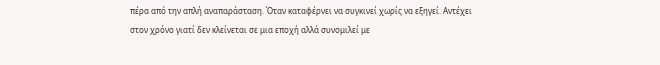πέρα από την απλή αναπαράσταση. Όταν καταφέρνει να συγκινεί χωρίς να εξηγεί. Αντέχει στον χρόνο γιατί δεν κλείνεται σε μια εποχή αλλά συνομιλεί με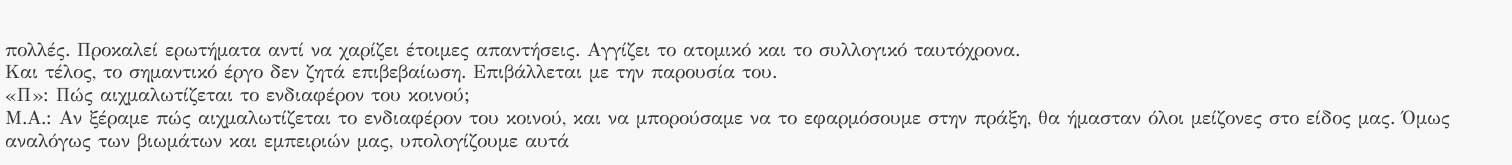πολλές. Προκαλεί ερωτήματα αντί να χαρίζει έτοιμες απαντήσεις. Αγγίζει το ατομικό και το συλλογικό ταυτόχρονα.
Και τέλος, το σημαντικό έργο δεν ζητά επιβεβαίωση. Επιβάλλεται με την παρουσία του.
«Π»: Πώς αιχμαλωτίζεται το ενδιαφέρον του κοινού;
Μ.Α.: Αν ξέραμε πώς αιχμαλωτίζεται το ενδιαφέρον του κοινού, και να μπορούσαμε να το εφαρμόσουμε στην πράξη, θα ήμασταν όλοι μείζονες στο είδος μας. Όμως αναλόγως των βιωμάτων και εμπειριών μας, υπολογίζουμε αυτά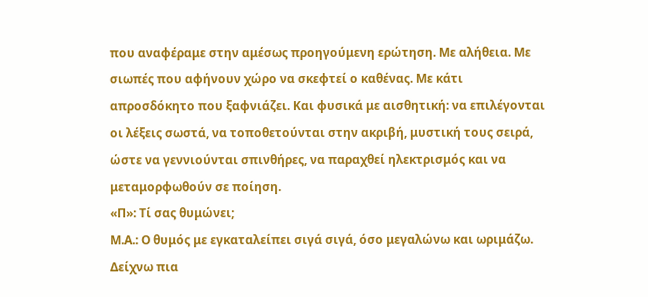που αναφέραμε στην αμέσως προηγούμενη ερώτηση. Με αλήθεια. Με σιωπές που αφήνουν χώρο να σκεφτεί ο καθένας. Με κάτι απροσδόκητο που ξαφνιάζει. Και φυσικά με αισθητική: να επιλέγονται οι λέξεις σωστά, να τοποθετούνται στην ακριβή, μυστική τους σειρά, ώστε να γεννιούνται σπινθήρες, να παραχθεί ηλεκτρισμός και να μεταμορφωθούν σε ποίηση.
«Π»: Τί σας θυμώνει;
Μ.Α.: Ο θυμός με εγκαταλείπει σιγά σιγά, όσο μεγαλώνω και ωριμάζω. Δείχνω πια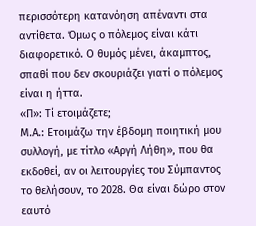περισσότερη κατανόηση απέναντι στα αντίθετα. Όμως ο πόλεμος είναι κάτι διαφορετικό. Ο θυμός μένει, άκαμπτος, σπαθί που δεν σκουριάζει γιατί ο πόλεμος είναι η ήττα.
«Π»: Τί ετοιμάζετε;
Μ.Α.: Ετοιμάζω την έβδομη ποιητική μου συλλογή, με τίτλο «Αργή Λήθη», που θα εκδοθεί, αν οι λειτουργίες του Σύμπαντος το θελήσουν, το 2028. Θα είναι δώρο στον εαυτό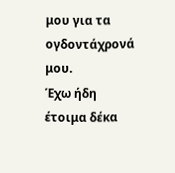μου για τα ογδοντάχρονά μου.
Έχω ήδη έτοιμα δέκα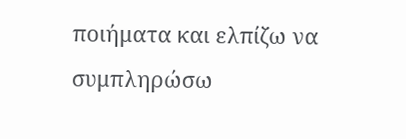ποιήματα και ελπίζω να συμπληρώσω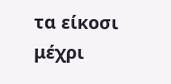τα είκοσι μέχρι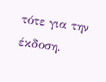τότε για την έκδοση.